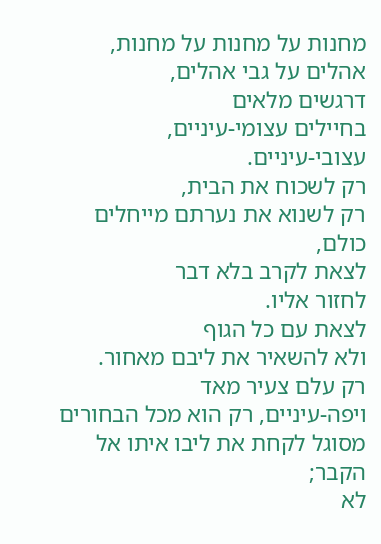מחנות על מחנות על מחנות,
אהלים על גבי אהלים,
דרגשים מלאים
בחיילים עצומי-עיניים,
עצובי-עיניים.
רק לשכוח את הבית,
רק לשנוא את נערתם מייחלים כולם,
לצאת לקרב בלא דבר
לחזור אליו.
לצאת עם כל הגוף
ולא להשאיר את ליבם מאחור.
רק עלם צעיר מאד
ויפה-עיניים, רק הוא מכל הבחורים
מסוגל לקחת את ליבו איתו אל הקבר;
לא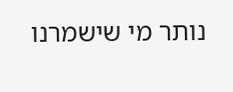נותר מי שישמרנו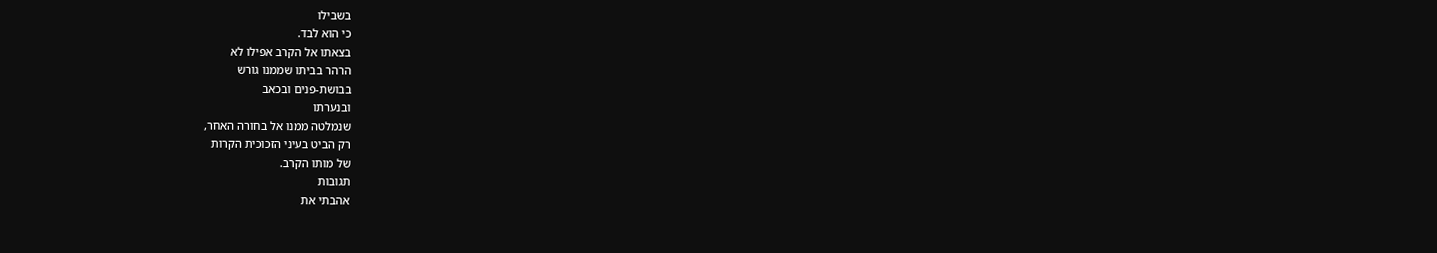בשבילו
כי הוא לבד.
בצאתו אל הקרב אפילו לא
הרהר בביתו שממנו גורש
בבושת-פנים ובכאב
ובנערתו
שנמלטה ממנו אל בחורה האחר,
רק הביט בעיני הזכוכית הקרות
של מותו הקרב.
תגובות
אהבתי את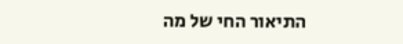התיאור החי של מה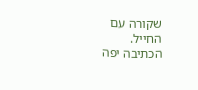שקורה עם החייל.
הכתיבה יפה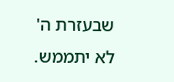שבעזרת ה' לא יתממש.